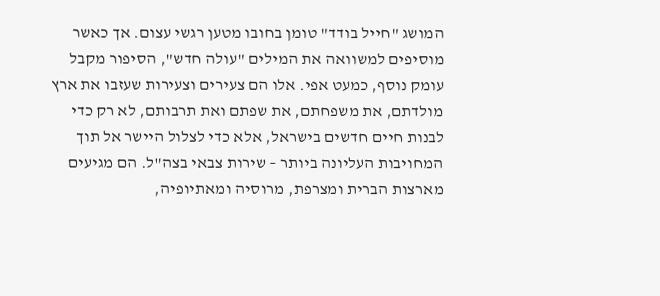המושג "חייל בודד" טומן בחובו מטען רגשי עצום. אך כאשר מוסיפים למשוואה את המילים "עולה חדש", הסיפור מקבל עומק נוסף, כמעט אפי. אלו הם צעירים וצעירות שעזבו את ארץ מולדתם, את משפחתם, את שפתם ואת תרבותם, לא רק כדי לבנות חיים חדשים בישראל, אלא כדי לצלול היישר אל תוך המחויבות העליונה ביותר – שירות צבאי בצה"ל. הם מגיעים מארצות הברית ומצרפת, מרוסיה ומאתיופיה,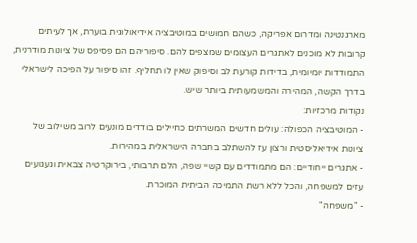מארגנטינה ומדרום אפריקה, כשהם חמושים במוטיבציה אידיאולוגית בוערת, אך לעיתים קרובות לא מוכנים לאתגרים העצומים שמצפים להם. סיפוריהם הם פסיפס של ציונות מודרנית, התמודדות יומיומית, בדידות קורעת לב וסיפוק שאין לו תחליף. זהו סיפור על הפיכה לישראלי בדרך הקשה, המהירה והמשמעותית ביותר שיש.
נקודות מרכזיות:
- המוטיבציה הכפולה: עולים חדשים המשרתים כחיילים בודדים מונעים לרוב משילוב של ציונות אידיאליסטית ורצון עז להשתלב בחברה הישראלית במהירות.
- אתגרים ייחודיים: הם מתמודדים עם קשיי שפה, הלם תרבותי, בירוקרטיה צבאית וגעגועים עזים למשפחה, והכל ללא רשת התמיכה הביתית המוכרת.
- "משפחה"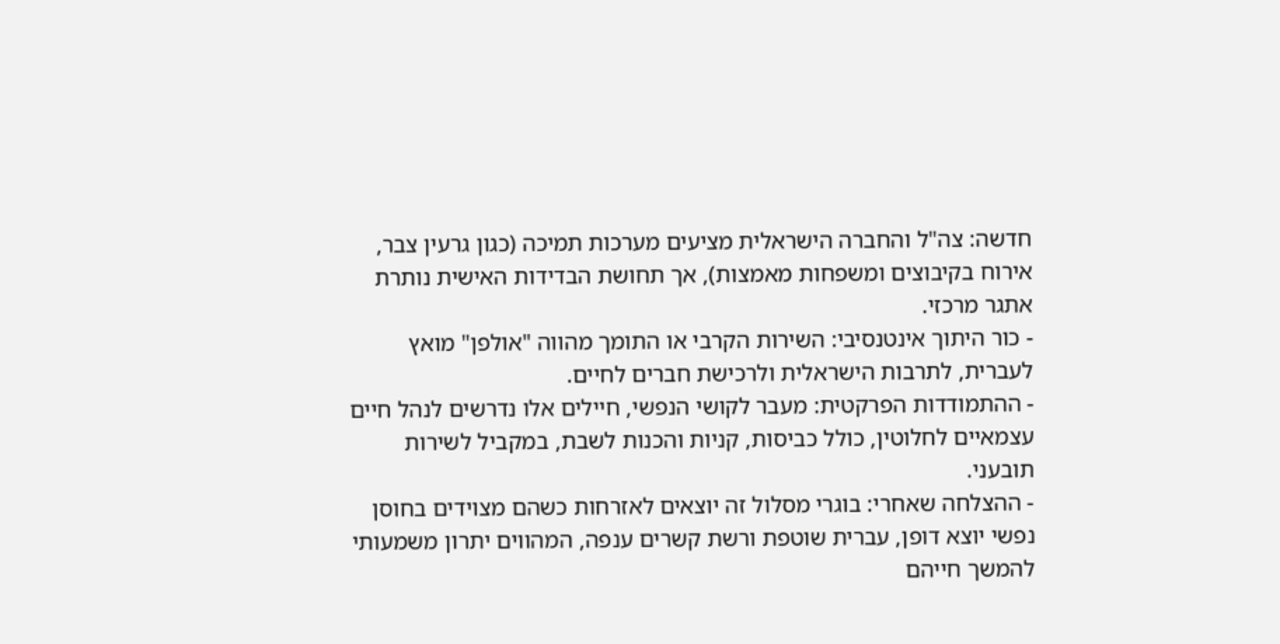חדשה: צה"ל והחברה הישראלית מציעים מערכות תמיכה (כגון גרעין צבר, אירוח בקיבוצים ומשפחות מאמצות), אך תחושת הבדידות האישית נותרת אתגר מרכזי.
- כור היתוך אינטנסיבי: השירות הקרבי או התומך מהווה "אולפן" מואץ לעברית, לתרבות הישראלית ולרכישת חברים לחיים.
- ההתמודדות הפרקטית: מעבר לקושי הנפשי, חיילים אלו נדרשים לנהל חיים עצמאיים לחלוטין, כולל כביסות, קניות והכנות לשבת, במקביל לשירות תובעני.
- ההצלחה שאחרי: בוגרי מסלול זה יוצאים לאזרחות כשהם מצוידים בחוסן נפשי יוצא דופן, עברית שוטפת ורשת קשרים ענפה, המהווים יתרון משמעותי להמשך חייהם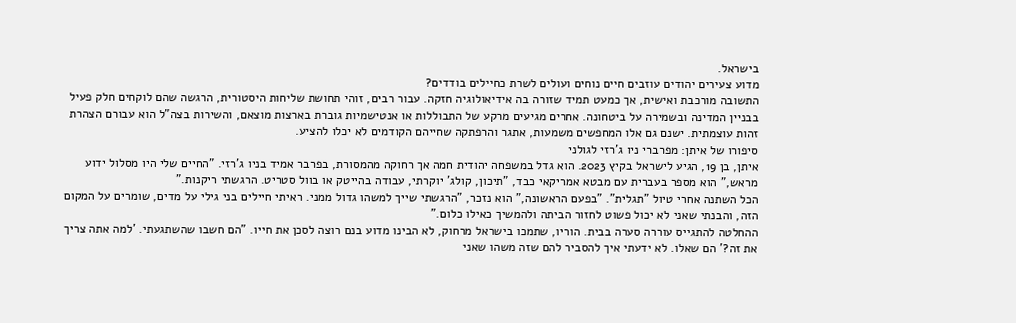בישראל.
מדוע צעירים יהודים עוזבים חיים נוחים ועולים לשרת כחיילים בודדים?
התשובה מורכבת ואישית, אך כמעט תמיד שזורה בה אידיאולוגיה חזקה. עבור רבים, זוהי תחושת שליחות היסטורית, הרגשה שהם לוקחים חלק פעיל בבניין המדינה ובשמירה על ביטחונה. אחרים מגיעים מרקע של התבוללות או אנטישמיות גוברת בארצות מוצאם, והשירות בצה"ל הוא עבורם הצהרת זהות עוצמתית. ישנם גם אלו המחפשים משמעות, אתגר והרפתקה שחייהם הקודמים לא יכלו להציע.
סיפורו של איתן: מפרברי ניו ג'רזי לגולני
איתן, בן 19, הגיע לישראל בקיץ 2023. הוא גדל במשפחה יהודית חמה אך רחוקה מהמסורת, בפרבר אמיד בניו ג'רזי. "החיים שלי היו מסלול ידוע מראש," הוא מספר בעברית עם מבטא אמריקאי כבד, "תיכון, קולג' יוקרתי, עבודה בהייטק או בוול סטריט. הרגשתי ריקנות."
הכל השתנה אחרי טיול "תגלית". "בפעם הראשונה," הוא נזכר, "הרגשתי שייך למשהו גדול ממני. ראיתי חיילים בני גילי על מדים, שומרים על המקום הזה, והבנתי שאני לא יכול פשוט לחזור הביתה ולהמשיך כאילו כלום."
ההחלטה להתגייס עוררה סערה בבית. הוריו, שתמכו בישראל מרחוק, לא הבינו מדוע בנם רוצה לסכן את חייו. "הם חשבו שהשתגעתי. 'למה אתה צריך את זה?' הם שאלו. לא ידעתי איך להסביר להם שזה משהו שאני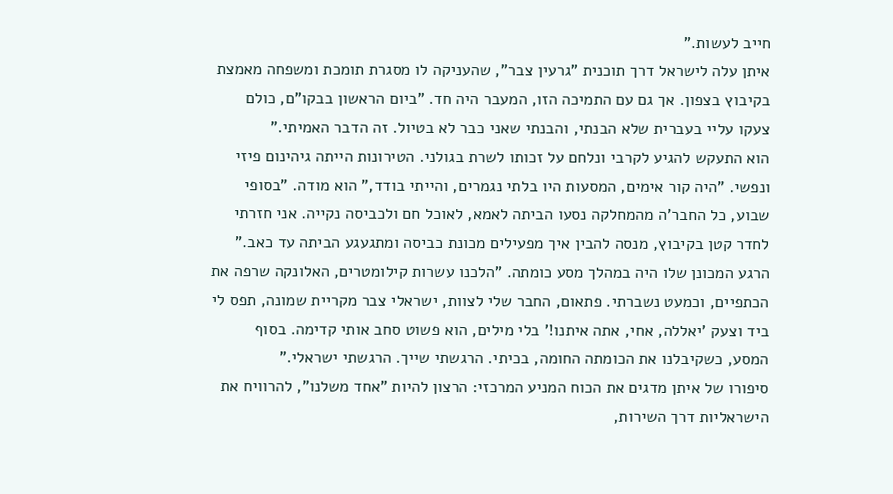חייב לעשות."
איתן עלה לישראל דרך תוכנית "גרעין צבר", שהעניקה לו מסגרת תומכת ומשפחה מאמצת בקיבוץ בצפון. אך גם עם התמיכה הזו, המעבר היה חד. "ביום הראשון בבקו"ם, כולם צעקו עליי בעברית שלא הבנתי, והבנתי שאני כבר לא בטיול. זה הדבר האמיתי."
הוא התעקש להגיע לקרבי ונלחם על זכותו לשרת בגולני. הטירונות הייתה גיהינום פיזי ונפשי. "היה קור אימים, המסעות היו בלתי נגמרים, והייתי בודד," הוא מודה. "בסופי שבוע, כל החבר'ה מהמחלקה נסעו הביתה לאמא, לאוכל חם ולכביסה נקייה. אני חזרתי לחדר קטן בקיבוץ, מנסה להבין איך מפעילים מכונת כביסה ומתגעגע הביתה עד כאב."
הרגע המכונן שלו היה במהלך מסע כומתה. "הלכנו עשרות קילומטרים, האלונקה שרפה את הכתפיים, וכמעט נשברתי. פתאום, החבר שלי לצוות, ישראלי צבר מקריית שמונה, תפס לי ביד וצעק 'יאללה, אחי, אתה איתנו!' בלי מילים, הוא פשוט סחב אותי קדימה. בסוף המסע, כשקיבלנו את הכומתה החומה, בכיתי. הרגשתי שייך. הרגשתי ישראלי."
סיפורו של איתן מדגים את הכוח המניע המרכזי: הרצון להיות "אחד משלנו", להרוויח את הישראליות דרך השירות,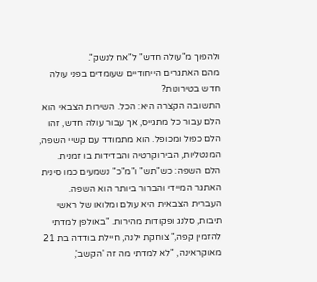ולהפוך מ"עולה חדש" ל"אח לנשק".
מהם האתגרים הייחודיים שעומדים בפני עולה חדש בטירונות?
התשובה הקצרה היא: הכל. השירות הצבאי הוא הלם עבור כל מתגייס, אך עבור עולה חדש, זהו הלם כפול ומכופל. הוא מתמודד עם קשיי השפה, המנטליות, הבירוקרטיה והבדידות בו זמנית.
הלם השפה: כש"תש" ו"מ"כ" נשמעים כמו סינית
האתגר המיידי והברור ביותר הוא השפה. העברית הצבאית היא עולם ומלואו של ראשי תיבות, סלנג ופקודות מהירות. "באולפן למדתי להזמין קפה," צוחקת ילנה, חיילת בודדה בת 21 מאוקראינה, "לא למדתי מה זה 'הקשב',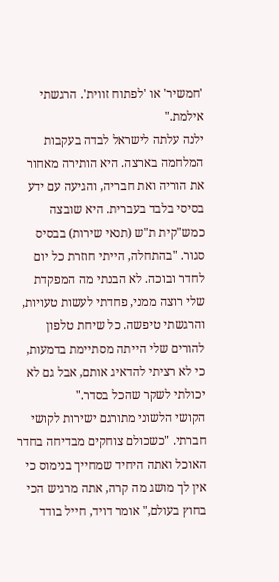'חמשיר' או 'לפתוח זווית'. הרגשתי אילמת."
ילנה עלתה לישראל לבדה בעקבות המלחמה בארצה. היא הותירה מאחור את הוריה ואת חבריה, והגיעה עם ידע בסיסי בלבד בעברית. היא שובצה כמש"קית ת"ש (תנאי שירות) בבסיס סגור. "בהתחלה, הייתי חוזרת כל יום לחדר ובוכה. לא הבנתי מה המפקדת שלי רוצה ממני, פחדתי לעשות טעויות, והרגשתי טיפשה. כל שיחת טלפון להורים שלי הייתה מסתיימת בדמעות, כי לא רציתי להדאיג אותם, אבל גם לא יכולתי לשקר שהכל בסדר."
הקושי הלשוני מתורגם ישירות לקושי חברתי. "כשכולם צוחקים מבדיחה בחדר האוכל ואתה היחיד שמחייך בנימוס כי אין לך מושג מה קרה, אתה מרגיש הכי בחוץ בעולם," אומר דויד, חייל בודד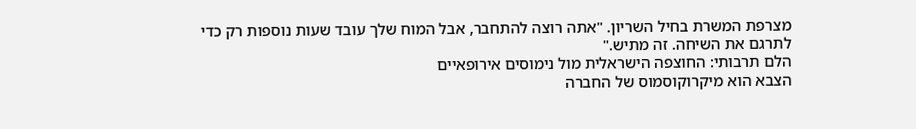מצרפת המשרת בחיל השריון. "אתה רוצה להתחבר, אבל המוח שלך עובד שעות נוספות רק כדי לתרגם את השיחה. זה מתיש."
הלם תרבותי: החוצפה הישראלית מול נימוסים אירופאיים
הצבא הוא מיקרוקוסמוס של החברה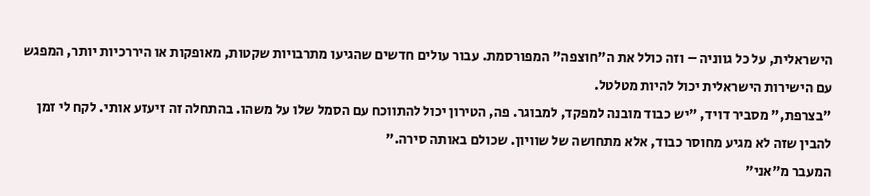הישראלית, על כל גווניה – וזה כולל את ה"חוצפה" המפורסמת. עבור עולים חדשים שהגיעו מתרבויות שקטות, מאופקות או היררכיות יותר, המפגש עם הישירות הישראלית יכול להיות מטלטל.
"בצרפת," מסביר דויד, "יש כבוד מובנה למפקד, למבוגר. פה, הטירון יכול להתווכח עם הסמל שלו על משהו. בהתחלה זה זיעזע אותי. לקח לי זמן להבין שזה לא מגיע מחוסר כבוד, אלא מתחושה של שוויון. שכולם באותה סירה."
המעבר מ"אני"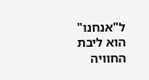ל"אנחנו" הוא ליבת החוויה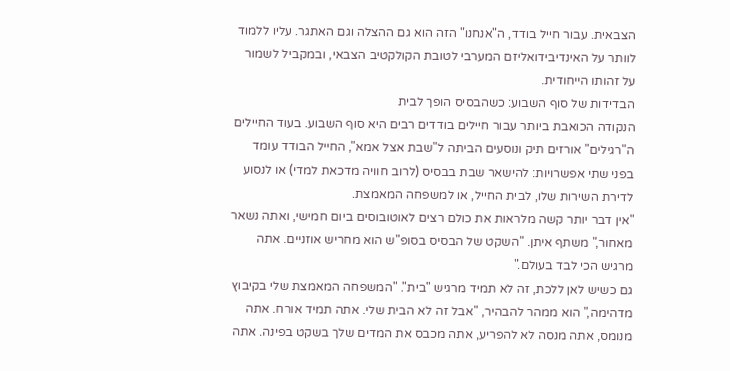הצבאית. עבור חייל בודד, ה"אנחנו" הזה הוא גם ההצלה וגם האתגר. עליו ללמוד לוותר על האינדיבידואליזם המערבי לטובת הקולקטיב הצבאי, ובמקביל לשמור על זהותו הייחודית.
הבדידות של סוף השבוע: כשהבסיס הופך לבית
הנקודה הכואבת ביותר עבור חיילים בודדים רבים היא סוף השבוע. בעוד החיילים ה"רגילים" אורזים תיק ונוסעים הביתה ל"שבת אצל אמא", החייל הבודד עומד בפני שתי אפשרויות: להישאר שבת בבסיס (לרוב חוויה מדכאת למדי) או לנסוע לדירת השירות שלו, לבית החייל, או למשפחה המאמצת.
"אין דבר יותר קשה מלראות את כולם רצים לאוטובוסים ביום חמישי, ואתה נשאר מאחור," משתף איתן. "השקט של הבסיס בסופ"ש הוא מחריש אוזניים. אתה מרגיש הכי לבד בעולם."
גם כשיש לאן ללכת, זה לא תמיד מרגיש "בית". "המשפחה המאמצת שלי בקיבוץ מדהימה," הוא ממהר להבהיר, "אבל זה לא הבית שלי. אתה תמיד אורח. אתה מנומס, אתה מנסה לא להפריע, אתה מכבס את המדים שלך בשקט בפינה. אתה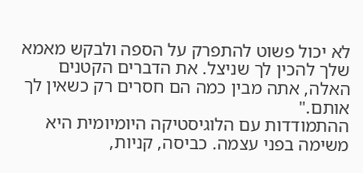לא יכול פשוט להתפרק על הספה ולבקש מאמא שלך להכין לך שניצל. את הדברים הקטנים האלה, אתה מבין כמה הם חסרים רק כשאין לך אותם."
ההתמודדות עם הלוגיסטיקה היומיומית היא משימה בפני עצמה. כביסה, קניות,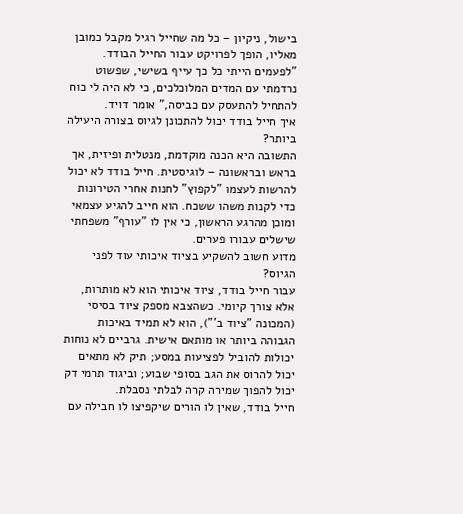בישול, ניקיון – כל מה שחייל רגיל מקבל כמובן מאליו, הופך לפרויקט עבור החייל הבודד. "לפעמים הייתי כל כך עייף בשישי, שפשוט נרדמתי עם המדים המלוכלכים, כי לא היה לי כוח להתחיל להתעסק עם כביסה," אומר דויד.
איך חייל בודד יכול להתכונן לגיוס בצורה היעילה ביותר?
התשובה היא הכנה מוקדמת, מנטלית ופיזית, אך בראש ובראשונה – לוגיסטית. חייל בודד לא יכול להרשות לעצמו "לקפוץ" לחנות אחרי הטירונות כדי לקנות משהו ששכח. הוא חייב להגיע עצמאי ומוכן מהרגע הראשון, כי אין לו "עורף" משפחתי שישלים עבורו פערים.
מדוע חשוב להשקיע בציוד איכותי עוד לפני הגיוס?
עבור חייל בודד, ציוד איכותי הוא לא מותרות, אלא צורך קיומי. כשהצבא מספק ציוד בסיסי (המכונה "ציוד ב'"), הוא לא תמיד באיכות הגבוהה ביותר או מותאם אישית. גרביים לא נוחות יכולות להוביל לפציעות במסע; תיק לא מתאים יכול להרוס את הגב בסופי שבוע; וביגוד תרמי דק יכול להפוך שמירה קרה לבלתי נסבלת.
חייל בודד, שאין לו הורים שיקפיצו לו חבילה עם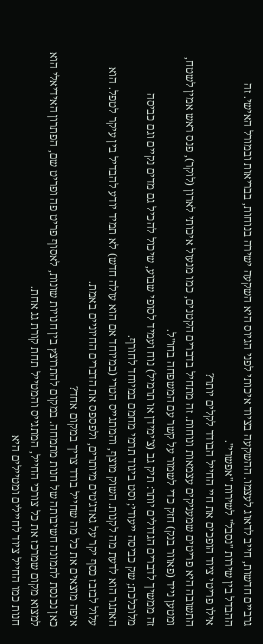גרביים חדשות, חייב לדאוג לעצמו. ההשקעה בציוד איכותי לפני הגיוס היא השקעה ישירה בנוחות, בבריאות ובמורל האישי. זה ההבדל בין שירות "נסבל" לשירות "אפשרי".
אילו פריטי ציוד הופכים את חיי החייל הבודד לקלים יותר?
התשובה היא פריטים שמעניקים עצמאות ונוחות. זה מתחיל בדברים הקטנים, כמו מנעול איכותי לארון (לוקר), פנס ראש אמין לשטח, ומטען נייד (פאוור בנק) חזק כדי לשמור על קשר עם המשפחה בחו"ל.
זה ממשיך לדברים הגדולים יותר: תיק גב (צ'ימידן או תרמיל) נוח ועמיד לסופי שבוע, שיכול להכיל גם מדים נקיים וגם כביסה מלוכלכת; שק כביסה ייעודי; וסט ביגוד תרמי מחמם במיוחד לחורף.
האתגר הוא לדעת מה לקנות. השוק מוצף, והמתגייס הטרי (במיוחד אם הוא עולה חדש) לא תמיד יודע להבדיל בין עיקר לטפל. הוא עלול לבזבז כסף יקר על גאדג'טים מיותרים, ולפספס את הדברים החיוניים באמת.
איפה מוצאים את כל מה שחייל בודד צריך במקום אחד?
כאן נכנסת לתמונה חשיבותה של חנות מתמחה. במקום להתרוצץ בין חנויות שונות, לאסוף פריט פה ופריט שם, הפתרון האידיאלי הוא למצוא מקום שמרכז את כל צורכי החייל, המתגייס והמטייל תחת קורת גג אחת.
חנות כמו החייל ציוד לחיילים ומטיילים היא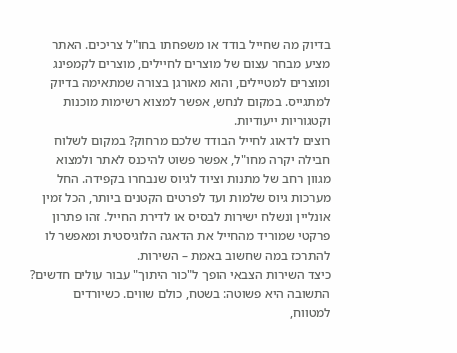בדיוק מה שחייל בודד או משפחתו בחו"ל צריכים. האתר מציע מבחר עצום של מוצרים לחיילים, מוצרים לקמפינג ומוצרים למטיילים, והוא מאורגן בצורה שמתאימה בדיוק למתגייס. במקום לנחש, אפשר למצוא רשימות מוכנות וקטגוריות ייעודיות.
רוצים לדאוג לחייל הבודד שלכם מרחוק? במקום לשלוח חבילה יקרה מחו"ל, אפשר פשוט להיכנס לאתר ולמצוא מגוון רחב של מתנות וציוד לגיוס שנבחרו בקפידה. החל מערכות גיוס שלמות ועד לפרטים הקטנים ביותר, הכל זמין אונליין ונשלח ישירות לבסיס או לדירת החייל. זהו פתרון פרקטי שמוריד מהחייל את הדאגה הלוגיסטית ומאפשר לו להתרכז במה שחשוב באמת – השירות.
כיצד השירות הצבאי הופך ל"כור היתוך" עבור עולים חדשים?
התשובה היא פשוטה: בשטח, כולם שווים. כשיורדים למטווח,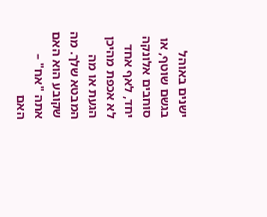ישנים באוהל בגשם שוטף, או סוחבים אלונקה יחד, לאף אחד לא אכפת מהיכן הגעת או מה המבטא שלך. מה שקובע הוא האם אתה "אח" – האם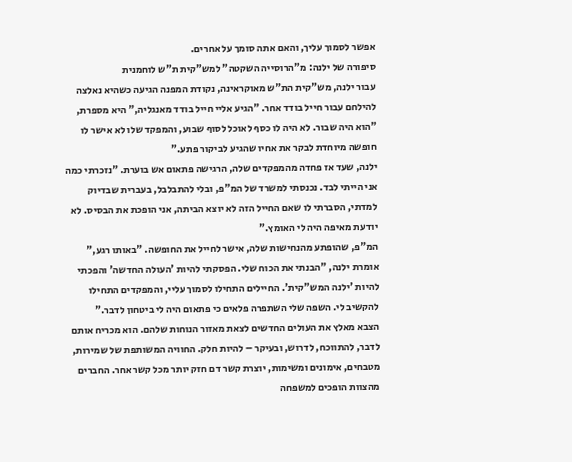אפשר לסמוך עליך, והאם אתה סומך על אחרים.
סיפורה של ילנה: מ"הרוסייה השקטה" למש"קית ת"ש לוחמנית
עבור ילנה, מש"קית הת"ש מאוקראינה, נקודת המפנה הגיעה כשהיא נאלצה להילחם עבור חייל בודד אחר. "הגיע אליי חייל בודד מאנגליה," היא מספרת, "הוא היה שבור. לא היה לו כסף לאוכל לסוף שבוע, והמפקד שלו לא אישר לו חופשה מיוחדת לבקר את אחיו שהגיע לביקור פתע."
ילנה, שעד אז פחדה מהמפקדים שלה, הרגישה פתאום אש בוערת. "נזכרתי כמה אני הייתי לבד. נכנסתי למשרד של המ"פ, ובלי להתבלבל, בעברית שבדיוק למדתי, הסברתי לו שאם החייל הזה לא יוצא הביתה, אני הופכת את הבסיס. לא יודעת מאיפה היה לי האומץ."
המ"פ, שהופתע מהנחישות שלה, אישר לחייל את החופשה. "באותו רגע," אומרת ילנה, "הבנתי את הכוח שלי. הפסקתי להיות 'העולה החדשה' והפכתי להיות 'ילנה המש"קית'. החיילים התחילו לסמוך עליי, והמפקדים התחילו להקשיב לי. השפה שלי השתפרה פלאים כי פתאום היה לי ביטחון לדבר."
הצבא מאלץ את העולים החדשים לצאת מאזור הנוחות שלהם. הוא מכריח אותם לדבר, להתווכח, לדרוש, ובעיקר – להיות חלק. החוויה המשותפת של שמירות, מטבחים, אימונים ומשימות, יוצרת קשר דם חזק יותר מכל קשר אחר. החברים מהצוות הופכים למשפחה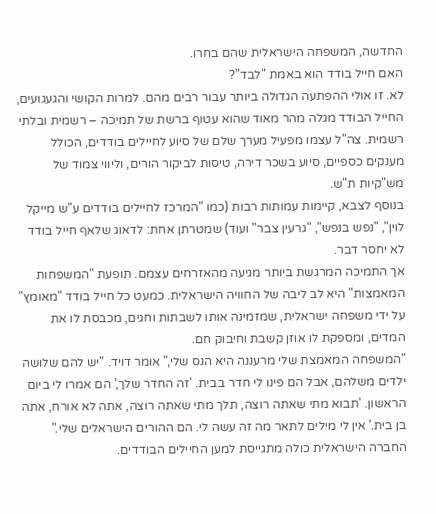החדשה, המשפחה הישראלית שהם בחרו.
האם חייל בודד הוא באמת "לבד"?
לא. זו אולי ההפתעה הגדולה ביותר עבור רבים מהם. למרות הקושי והגעגועים, החייל הבודד מגלה מהר מאוד שהוא עטוף ברשת של תמיכה – רשמית ובלתי רשמית. צה"ל עצמו מפעיל מערך שלם של סיוע לחיילים בודדים, הכולל מענקים כספיים, סיוע בשכר דירה, טיסות לביקור הורים, וליווי צמוד של מש"קיות ת"ש.
בנוסף לצבא, קיימות עמותות רבות (כמו "המרכז לחיילים בודדים ע"ש מייקל לוין", "נפש בנפש", "גרעין צבר" ועוד) שמטרתן אחת: לדאוג שלאף חייל בודד לא יחסר דבר.
אך התמיכה המרגשת ביותר מגיעה מהאזרחים עצמם. תופעת "המשפחות המאמצות" היא לב ליבה של החוויה הישראלית. כמעט כל חייל בודד "מאומץ" על ידי משפחה ישראלית, שמזמינה אותו לשבתות וחגים, מכבסת לו את המדים, ומספקת לו אוזן קשבת וחיבוק חם.
"המשפחה המאמצת שלי מרעננה היא הנס שלי," אומר דויד. "יש להם שלושה ילדים משלהם, אבל הם פינו לי חדר בבית. 'זה החדר שלך,' הם אמרו לי ביום הראשון. 'תבוא מתי שאתה רוצה, תלך מתי שאתה רוצה, אתה לא אורח, אתה בן בית.' אין לי מילים לתאר מה זה עשה לי. הם ההורים הישראלים שלי."
החברה הישראלית כולה מתגייסת למען החיילים הבודדים.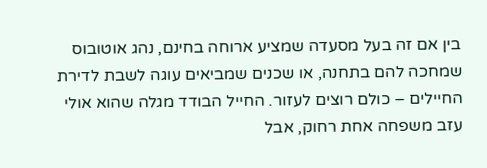בין אם זה בעל מסעדה שמציע ארוחה בחינם, נהג אוטובוס שמחכה להם בתחנה, או שכנים שמביאים עוגה לשבת לדירת החיילים – כולם רוצים לעזור. החייל הבודד מגלה שהוא אולי עזב משפחה אחת רחוק, אבל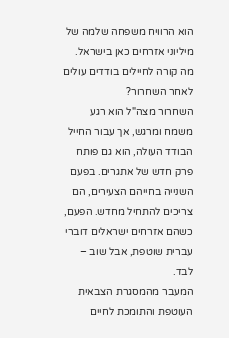הוא הרוויח משפחה שלמה של מיליוני אזרחים כאן בישראל.
מה קורה לחיילים בודדים עולים לאחר השחרור?
השחרור מצה"ל הוא רגע משמח ומרגש, אך עבור החייל הבודד העולה, הוא גם פותח פרק חדש של אתגרים. בפעם השנייה בחייהם הצעירים, הם צריכים להתחיל מחדש. הפעם, כשהם אזרחים ישראלים דוברי עברית שוטפת, אבל שוב – לבד.
המעבר מהמסגרת הצבאית העוטפת והתומכת לחיים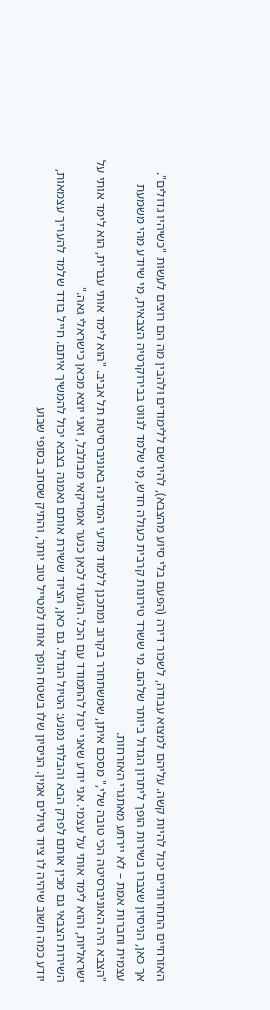האזרחיים התחרותיים יכול להיות קשה. עליהם למצוא עבודה, לשכור דירה (הפעם בלי סיוע מהצבא), להירשם ללימודים ולהבין מה הם רוצים לעשות "כשיהיו גדולים".
אך כאן, הניסיון שצברו בשירות הופך ליתרון הגדול ביותר שלהם. מי ששרד טירונות קרבית כעולה חדש, מי שלמד לנווט בבירוקרטיה הצבאית, מי שיודע מהי משמעת עצמית וחברות אמת – לא יירתע מאתגרי האזרחות.
"הצבא היה האוניברסיטה הכי טובה שלי," מסכם איתן, שמשתחרר בקרוב ומתכנן ללמוד מדעי המדינה באוניברסיטת תל אביב. "הוא לימד אותי עברית, הוא לימד אותי על ישראליות, והוא לימד אותי על עצמי. אני יודע שאני יכול להתמודד עם הכל. הגעתי לכאן כנער אמריקאי מבולבל, ואני יוצא מכאן כישראלי גאה."
השירות הצבאי גם מכין אותם לפרק הבא והבלתי נמנע: הטיול הגדול. גם כאן, הציוד ששירת אותם נאמנה בצבא יכול להמשיך איתם. חייל בודד שלמד להעריך עצמאות, יודע כמה חשוב שיהיה לו ציוד טיולים אמין. הניסיון שלו בשטח הופך אותו למטייל טוב יותר, והתיק שסחב בסופי שבוע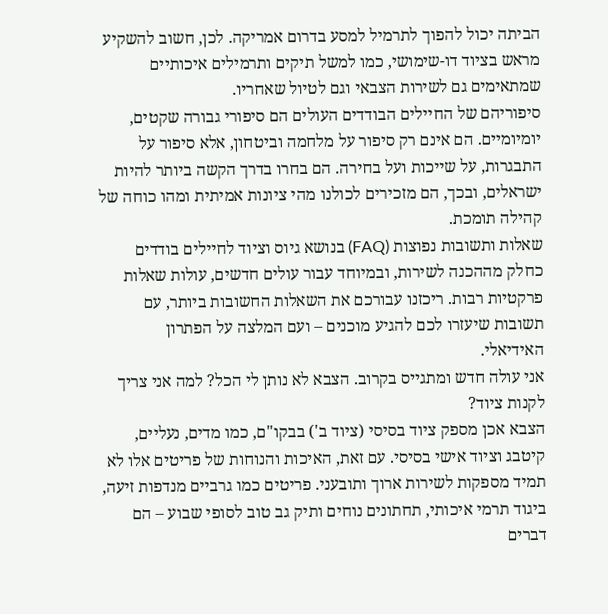הביתה יכול להפוך לתרמיל למסע בדרום אמריקה. לכן, חשוב להשקיע מראש בציוד דו-שימושי, כמו למשל תיקים ותרמילים איכותיים שמתאימים גם לשירות הצבאי וגם לטיול שאחריו.
סיפוריהם של החיילים הבודדים העולים הם סיפורי גבורה שקטים, יומיומיים. הם אינם רק סיפור על מלחמה וביטחון, אלא סיפור על התבגרות, על שייכות ועל בחירה. הם בחרו בדרך הקשה ביותר להיות ישראלים, ובכך, הם מזכירים לכולנו מהי ציונות אמיתית ומהו כוחה של קהילה תומכת.
שאלות ותשובות נפוצות (FAQ) בנושא גיוס וציוד לחיילים בודדים
כחלק מההכנה לשירות, ובמיוחד עבור עולים חדשים, עולות שאלות פרקטיות רבות. ריכזנו עבורכם את השאלות החשובות ביותר, עם תשובות שיעזרו לכם להגיע מוכנים – ועם המלצה על הפתרון האידיאלי.
אני עולה חדש ומתגייס בקרוב. הצבא לא נותן לי הכל? למה אני צריך לקנות ציוד?
הצבא אכן מספק ציוד בסיסי (ציוד ב') בבקו"ם, כמו מדים, נעליים, קיטבג וציוד אישי בסיסי. עם זאת, האיכות והנוחות של פריטים אלו לא תמיד מספקות לשירות ארוך ותובעני. פריטים כמו גרביים מנדפות זיעה, ביגוד תרמי איכותי, תחתונים נוחים ותיק גב טוב לסופי שבוע – הם דברים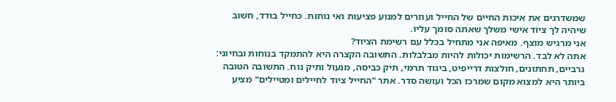שמשדרגים את איכות החיים של החייל ועוזרים למנוע פציעות ואי נוחות. כחייל בודד, חשוב שיהיה לך ציוד אישי משלך שאתה סומך עליו.
אני מרגיש מוצף. מאיפה אני מתחיל בכלל עם רשימת הציוד?
אתה לא לבד. הרשימות יכולות להיות מבלבלות. התשובה הקצרה היא להתמקד בנוחות ובחיוני: גרביים, תחתונים, חולצות דרייפיט, ביגוד תרמי, תיק כביסה, מנעול ותיק נוח. התשובה הטובה ביותר היא למצוא מקום שמרכז הכל ועושה סדר. אתר "החייל ציוד לחיילים ומטיילים" מציע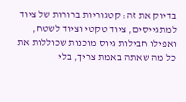בדיוק את זה: קטגוריות ברורות של ציוד למתגייסים, ציוד טקטי וציוד לשטח, ואפילו חבילות גיוס מוכנות שכוללות את כל מה שאתה באמת צריך, בלי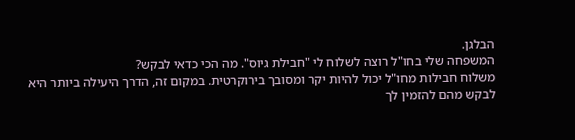הבלגן.
המשפחה שלי בחו"ל רוצה לשלוח לי "חבילת גיוס". מה הכי כדאי לבקש?
משלוח חבילות מחו"ל יכול להיות יקר ומסובך בירוקרטית. במקום זה, הדרך היעילה ביותר היא לבקש מהם להזמין לך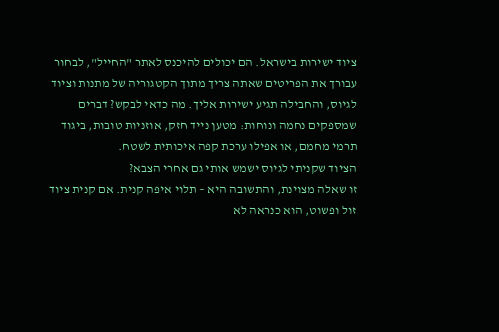ציוד ישירות בישראל. הם יכולים להיכנס לאתר "החייל", לבחור עבורך את הפריטים שאתה צריך מתוך הקטגוריה של מתנות וציוד לגיוס, והחבילה תגיע ישירות אליך. מה כדאי לבקש? דברים שמספקים נחמה ונוחות: מטען נייד חזק, אוזניות טובות, ביגוד תרמי מחמם, או אפילו ערכת קפה איכותית לשטח.
הציוד שקניתי לגיוס ישמש אותי גם אחרי הצבא?
זו שאלה מצוינת, והתשובה היא – תלוי איפה קנית. אם קנית ציוד זול ופשוט, הוא כנראה לא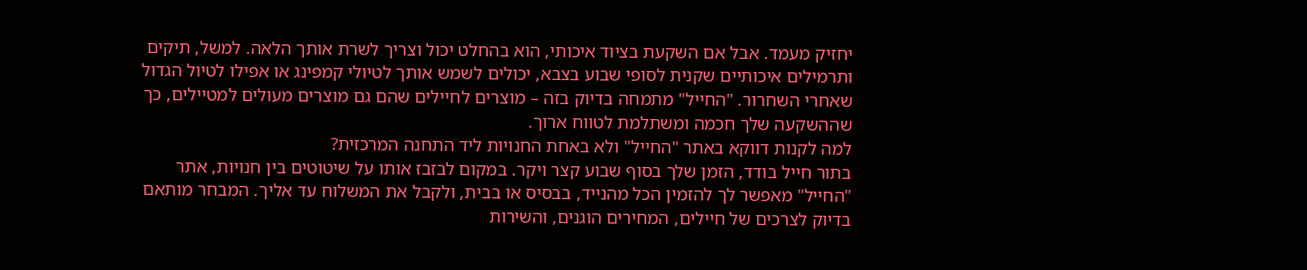יחזיק מעמד. אבל אם השקעת בציוד איכותי, הוא בהחלט יכול וצריך לשרת אותך הלאה. למשל, תיקים ותרמילים איכותיים שקנית לסופי שבוע בצבא, יכולים לשמש אותך לטיולי קמפינג או אפילו לטיול הגדול שאחרי השחרור. "החייל" מתמחה בדיוק בזה – מוצרים לחיילים שהם גם מוצרים מעולים למטיילים, כך שההשקעה שלך חכמה ומשתלמת לטווח ארוך.
למה לקנות דווקא באתר "החייל" ולא באחת החנויות ליד התחנה המרכזית?
בתור חייל בודד, הזמן שלך בסוף שבוע קצר ויקר. במקום לבזבז אותו על שיטוטים בין חנויות, אתר "החייל" מאפשר לך להזמין הכל מהנייד, בבסיס או בבית, ולקבל את המשלוח עד אליך. המבחר מותאם בדיוק לצרכים של חיילים, המחירים הוגנים, והשירות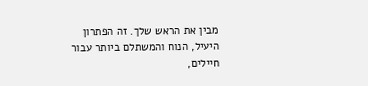מבין את הראש שלך. זה הפתרון היעיל, הנוח והמשתלם ביותר עבור חיילים,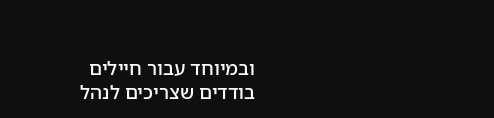ובמיוחד עבור חיילים בודדים שצריכים לנהל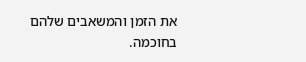את הזמן והמשאבים שלהם בחוכמה.